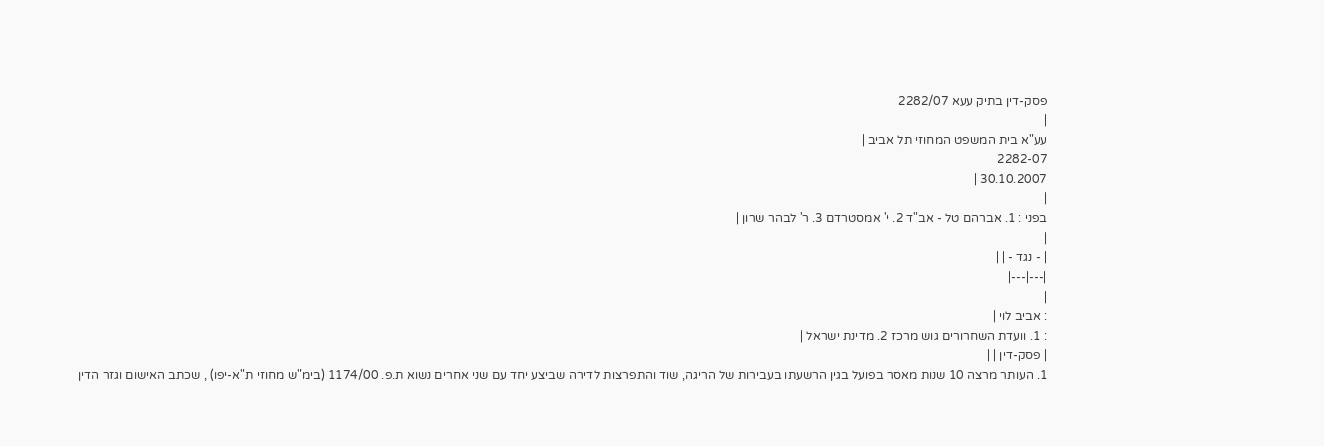פסק-דין בתיק עעא 2282/07
|
עע"א בית המשפט המחוזי תל אביב |
2282-07
30.10.2007 |
|
בפני : 1. אברהם טל - אב"ד 2. י' אמסטרדם 3. ר' לבהר שרון |
|
| - נגד - | |
|---|---|
|
: אביב לוי |
: 1. וועדת השחרורים גוש מרכז 2. מדינת ישראל |
| פסק-דין | |
1. העותר מרצה 10 שנות מאסר בפועל בגין הרשעתו בעבירות של הריגה, שוד והתפרצות לדירה שביצע יחד עם שני אחרים נשוא ת.פ. 1174/00 (בימ"ש מחוזי ת"א-יפו) , שכתב האישום וגזר הדין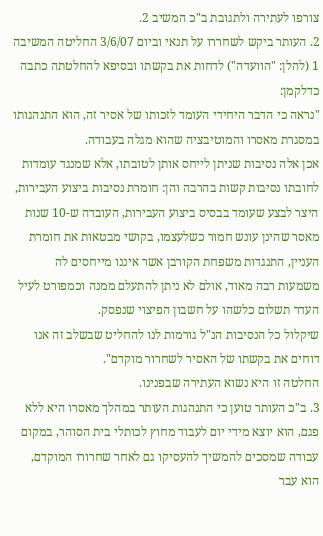צורפו לעתירה ולתגובת ב"כ המשיב 2.
2. העותר ביקש לשחררו על תנאי וביום 3/6/07 החליטה המשיבה 1 (להלן: "הוועדה") לדחות את בקשתו ובסיפא להחלטתה כתבה כדלקמן:
"נראה כי הדבר היחידי העומד לזכותו של אסיר זה, הוא התנהגותו במסגרת מאסרו והמוטיבציה שהוא מגלה בעבודה.
אכן אלה נסיבות שניתן לייחס אותן לטובתו, אלא שמנגד עומדות לחובתו נסיבות קשות בהרבה והן: חומרת נסיבות ביצוע העבירות, היצר לבצע שעומד בבסיס ביצוע העבירות, העובדה ש-10 שנות מאסר שהינן עונש חמור כשלעצמו, בקושי מבטאות את חומרת העניין, התנגדות משפחת הקורבן אשר איננו מייחסים לה משמעות רבה מאוד, אולם לא ניתן להתעלם ממנה וכמפורט לעיל העדר תשלום כלשהו על חשבון הפיצוי שנפסק.
שיקלול כל הנסיבות הנ"ל גורמות לנו להחליט שבשלב זה אנו דוחים את בקשתו של האסיר לשחרור מוקדם".
החלטה זו היא נשוא העתירה שבפנינו.
3. ב"כ העותר טוען כי התנהגות העותר במהלך מאסרו היא ללא פגם, הוא יוצא מידי יום לעבוד מחוץ לכותלי בית הסוהר, במקום עבודה שמסכים להמשיך להעסיקו גם לאחר שחרורו המוקדם, הוא עבר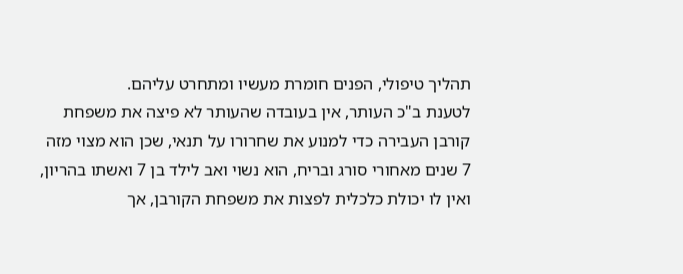תהליך טיפולי, הפנים חומרת מעשיו ומתחרט עליהם.
לטענת ב"כ העותר, אין בעובדה שהעותר לא פיצה את משפחת קורבן העבירה כדי למנוע את שחרורו על תנאי, שכן הוא מצוי מזה 7 שנים מאחורי סורג ובריח, הוא נשוי ואב לילד בן 7 ואשתו בהריון, ואין לו יכולת כלכלית לפצות את משפחת הקורבן, אך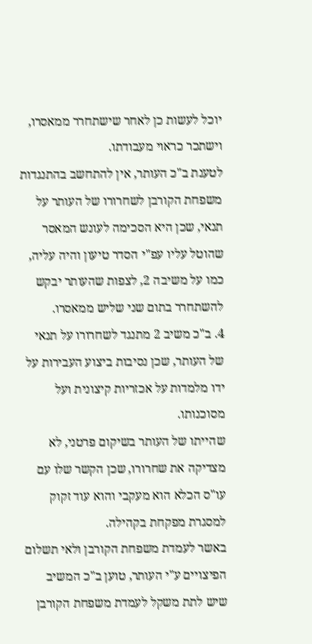יוכל לעשות כן לאחר שישתחרר ממאסרו, וישתכר כראוי מעבודתו.
לטענת ב"כ העותר, אין להתחשב בהתנגדות משפחת הקורבן לשחרורו של העותר על תנאי, שכן היא הסכימה לעונש המאסר שהוטל עליו עפ"י הסדר טיעון והיה עליה, כמו על משיבה 2, לצפות שהעותר יבקש להשתחרר בתום שני שליש ממאסרו.
4. ב"כ משיב 2 מתנגד לשחרורו על תנאי של העותר, שכן נסיבות ביצוע העבירות על ידו מלמדות על אכזריות קיצונית ועל מסוכנותו.
שהייתו של העותר בשיקום פרטני, לא מצדיקה את שחרורו, שכן הקשר שלו עם עו"ס הכלא הוא מעקבי והוא עוד זקוק למסגרת מפקחת בקהילה.
באשר לעמדת משפחת הקורבן ולאי תשלום הפיצויים ע"י העותר, טוען ב"כ המשיב שיש לתת משקל לעמדת משפחת הקורבן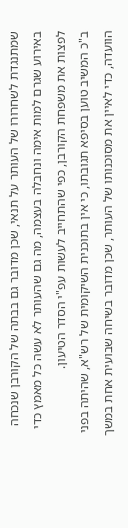שמתנגדת לשחרורו של העותר על תנאי, שכן מדובר גם בבתה של הקורבן שנכחה באירוע שגרם למות אימה ונחבלה בעצמה, מה גם שהעותר לא עשה כל מאמץ כדי לפצות את משפחת הקורבן, כפי שהתחייב לעשות עפ"י הסדר הטיעון.
ב"כ המשיב טוען בסיפא תגובתו, כי אין בתוכנית השיקומית של רש"א, שהיתה בפני הוועדה, כדי לאיין את מסוכנותו של העותר, שכן מדובר בשיחה שבועית אחת במשך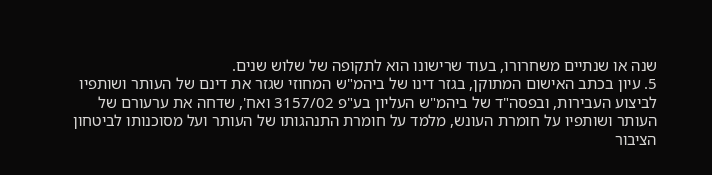שנה או שנתיים משחרורו, בעוד שרישונו הוא לתקופה של שלוש שנים.
5. עיון בכתב האישום המתוקן, בגזר דינו של ביהמ"ש המחוזי שגזר את דינם של העותר ושותפיו לביצוע העבירות, ובפסה"ד של ביהמ"ש העליון בע"פ 3157/02 ואח', שדחה את ערעורם של העותר ושותפיו על חומרת העונש, מלמד על חומרת התנהגותו של העותר ועל מסוכנותו לביטחון הציבור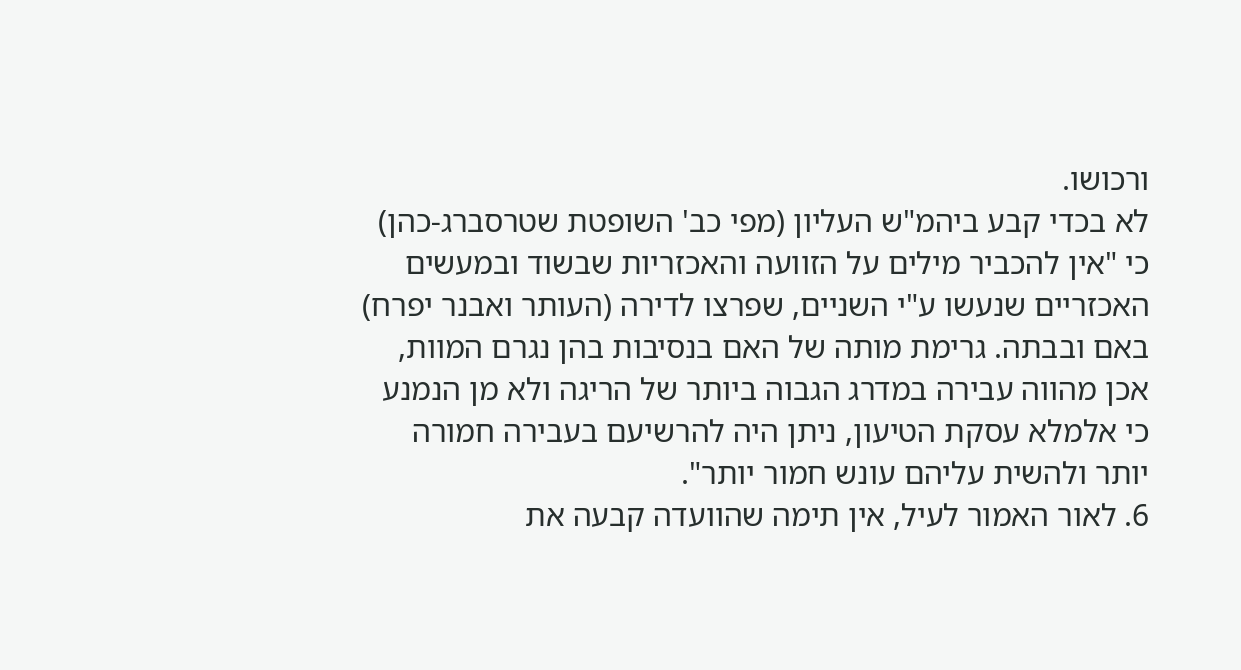ורכושו.
לא בכדי קבע ביהמ"ש העליון (מפי כב' השופטת שטרסברג-כהן) כי "אין להכביר מילים על הזוועה והאכזריות שבשוד ובמעשים האכזריים שנעשו ע"י השניים, שפרצו לדירה (העותר ואבנר יפרח) באם ובבתה. גרימת מותה של האם בנסיבות בהן נגרם המוות, אכן מהווה עבירה במדרג הגבוה ביותר של הריגה ולא מן הנמנע כי אלמלא עסקת הטיעון, ניתן היה להרשיעם בעבירה חמורה יותר ולהשית עליהם עונש חמור יותר".
6. לאור האמור לעיל, אין תימה שהוועדה קבעה את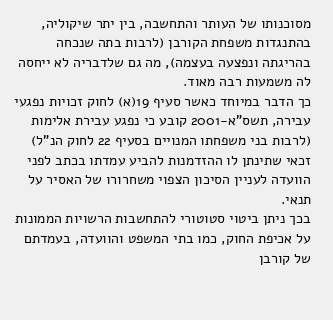מסוכנותו של העותר והתחשבה, בין יתר שיקוליה, בהתנגדות משפחת הקורבן (לרבות בתה שנכחה בהריגתה ונפצעה בעצמה), מה גם שלדבריה לא ייחסה לה משמעות רבה מאוד.
כך הדבר במיוחד כאשר סעיף 19(א) לחוק זכויות נפגעי עבירה, תשס"א-2001 קובע כי נפגע עבירת אלימות (לרבות בני משפחתו המנויים בסעיף 22 לחוק הנ"ל) זכאי שתינתן לו ההזדמנות להביע עמדתו בכתב לפני הוועדה לעניין הסיכון הצפוי משחרורו של האסיר על תנאי.
בכך ניתן ביטוי סטוטורי להתחשבות הרשויות הממונות על אכיפת החוק, כמו בתי המשפט והוועדה, בעמדתם של קורבן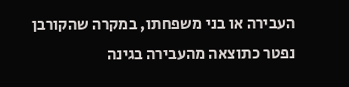העבירה או בני משפחתו, במקרה שהקורבן נפטר כתוצאה מהעבירה בגינה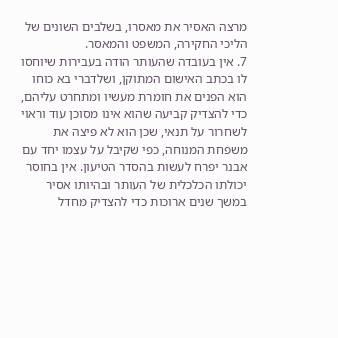מרצה האסיר את מאסרו, בשלבים השונים של הליכי החקירה, המשפט והמאסר.
7. אין בעובדה שהעותר הודה בעבירות שיוחסו לו בכתב האישום המתוקן, ושלדברי בא כוחו הוא הפנים את חומרת מעשיו ומתחרט עליהם, כדי להצדיק קביעה שהוא אינו מסוכן עוד וראוי לשחרור על תנאי, שכן הוא לא פיצה את משפחת המנוחה, כפי שקיבל על עצמו יחד עם אבנר יפרח לעשות בהסדר הטיעון. אין בחוסר יכולתו הכלכלית של העותר ובהיותו אסיר במשך שנים ארוכות כדי להצדיק מחדל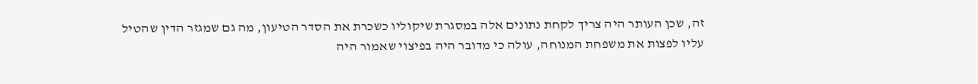זה, שכן העותר היה צריך לקחת נתונים אלה במסגרת שיקוליו כשכרת את הסדר הטיעון, מה גם שמגזר הדין שהטיל עליו לפצות את משפחת המנוחה, עולה כי מדובר היה בפיצוי שאמור היה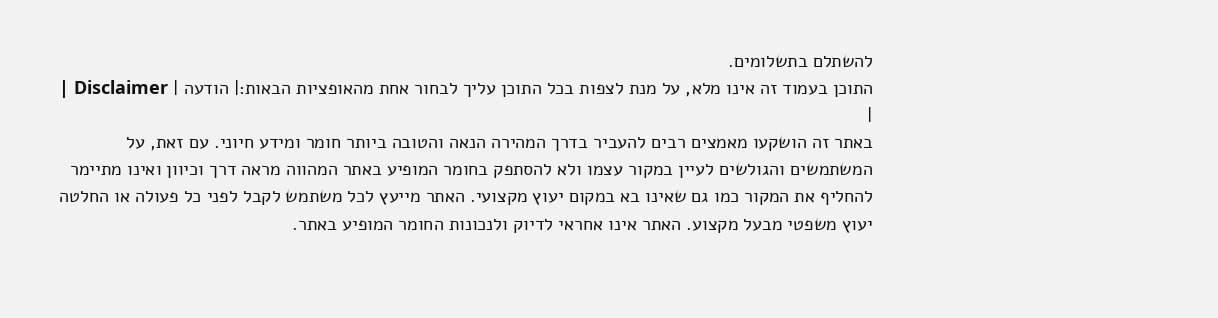להשתלם בתשלומים.
התוכן בעמוד זה אינו מלא, על מנת לצפות בכל התוכן עליך לבחור אחת מהאופציות הבאות:| הודעה | Disclaimer |
|
באתר זה הושקעו מאמצים רבים להעביר בדרך המהירה הנאה והטובה ביותר חומר ומידע חיוני. עם זאת, על המשתמשים והגולשים לעיין במקור עצמו ולא להסתפק בחומר המופיע באתר המהווה מראה דרך וכיוון ואינו מתיימר להחליף את המקור כמו גם שאינו בא במקום יעוץ מקצועי. האתר מייעץ לכל משתמש לקבל לפני כל פעולה או החלטה יעוץ משפטי מבעל מקצוע. האתר אינו אחראי לדיוק ולנכונות החומר המופיע באתר.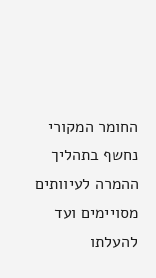החומר המקורי נחשף בתהליך ההמרה לעיוותים מסויימים ועד להעלתו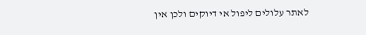לאתר עלולים ליפול אי דיוקים ולכן אין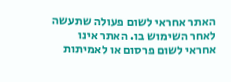האתר אחראי לשום פעולה שתעשה לאחר השימוש בו. האתר אינו אחראי לשום פרסום או לאמיתות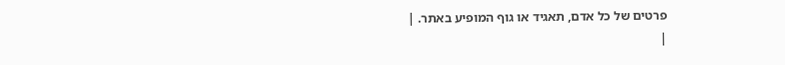פרטים של כל אדם, תאגיד או גוף המופיע באתר. |
|